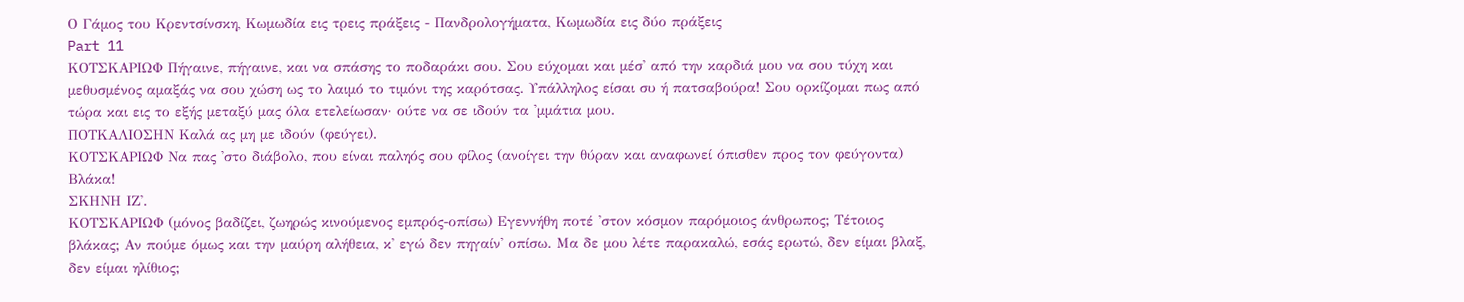Ο Γάμος του Κρεντσίνσκη, Κωμωδία εις τρεις πράξεις - Πανδρολογήματα, Κωμωδία εις δύο πράξεις
Part 11
ΚΟΤΣΚΑΡΙΩΦ Πήγαινε, πήγαινε, και να σπάσης το ποδαράκι σου. Σου εύχομαι και μέσ' από την καρδιά μου να σου τύχη και μεθυσμένος αμαξάς να σου χώση ως το λαιμό το τιμόνι της καρότσας. Υπάλληλος είσαι συ ή πατσαβούρα! Σου ορκίζομαι πως από τώρα και εις το εξής μεταξύ μας όλα ετελείωσαν· ούτε να σε ιδούν τα 'μμάτια μου.
ΠΟΤΚΑΛΙΟΣΗΝ Καλά ας μη με ιδούν (φεύγει).
ΚΟΤΣΚΑΡΙΩΦ Να πας 'στο διάβολο, που είναι παληός σου φίλος (ανοίγει την θύραν και αναφωνεί όπισθεν προς τον φεύγοντα) Βλάκα!
ΣΚΗΝΗ ΙΖ'.
ΚΟΤΣΚΑΡΙΩΦ (μόνος βαδίζει, ζωηρώς κινούμενος εμπρός-οπίσω) Εγεννήθη ποτέ 'στον κόσμον παρόμοιος άνθρωπος; Τέτοιος βλάκας; Αν πούμε όμως και την μαύρη αλήθεια, κ' εγώ δεν πηγαίν' οπίσω. Μα δε μου λέτε παρακαλώ, εσάς ερωτώ, δεν είμαι βλαξ, δεν είμαι ηλίθιος;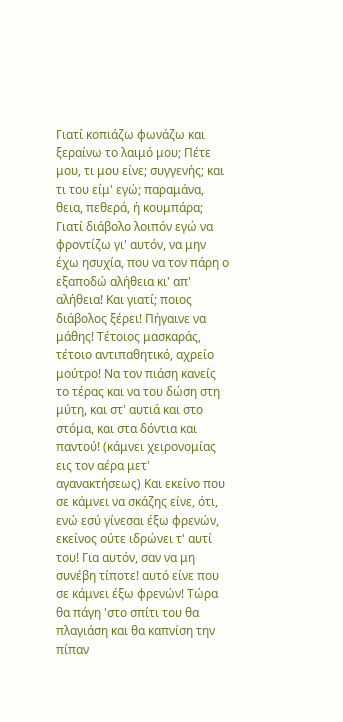Γιατί κοπιάζω φωνάζω και ξεραίνω το λαιμό μου; Πέτε μου, τι μου είνε; συγγενής; και τι του είμ' εγώ; παραμάνα, θεια, πεθερά, ή κουμπάρα; Γιατί διάβολο λοιπόν εγώ να φροντίζω γι' αυτόν, να μην έχω ησυχία, που να τον πάρη ο εξαποδώ αλήθεια κι' απ' αλήθεια! Και γιατί; ποιος διάβολος ξέρει! Πήγαινε να μάθης! Τέτοιος μασκαράς, τέτοιο αντιπαθητικό, αχρείο μούτρο! Να τον πιάση κανείς το τέρας και να του δώση στη μύτη, και στ' αυτιά και στο στόμα, και στα δόντια και παντού! (κάμνει χειρονομίας εις τον αέρα μετ' αγανακτήσεως) Και εκείνο που σε κάμνει να σκάζης είνε, ότι, ενώ εσύ γίνεσαι έξω φρενών, εκείνος ούτε ιδρώνει τ' αυτί του! Για αυτόν, σαν να μη συνέβη τίποτε! αυτό είνε που σε κάμνει έξω φρενών! Τώρα θα πάγη 'στο σπίτι του θα πλαγιάση και θα καπνίση την πίπαν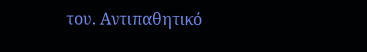του. Αντιπαθητικό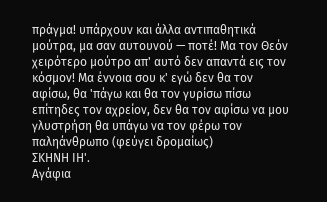πράγμα! υπάρχουν και άλλα αντιπαθητικά μούτρα, μα σαν αυτουνού — ποτέ! Μα τον Θεόν χειρότερο μούτρο απ' αυτό δεν απαντά εις τον κόσμον! Μα έννοια σου κ' εγώ δεν θα τον αφίσω, θα 'πάγω και θα τον γυρίσω πίσω επίτηδες τον αχρείον, δεν θα τον αφίσω να μου γλυστρήση θα υπάγω να τον φέρω τον παληάνθρωπο (φεύγει δρομαίως)
ΣΚΗΝΗ ΙΗ'.
Αγάφια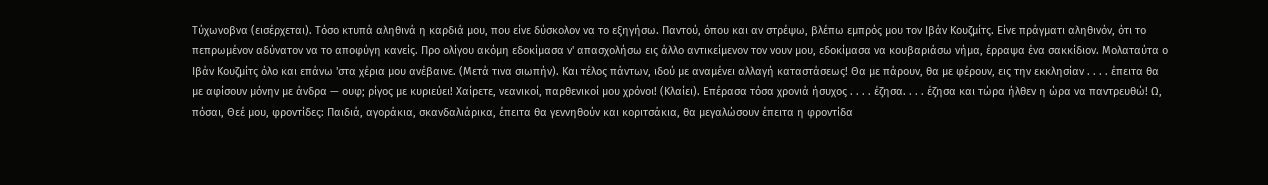Τύχωνοβνα (εισέρχεται). Τόσο κτυπά αληθινά η καρδιά μου, που είνε δύσκολον να το εξηγήσω. Παντού, όπου και αν στρέψω, βλέπω εμπρός μου τον Ιβάν Κουζμίτς. Είνε πράγματι αληθινόν, ότι το πεπρωμένον αδύνατον να το αποφύγη κανείς. Προ ολίγου ακόμη εδοκίμασα ν' απασχολήσω εις άλλο αντικείμενον τον νουν μου, εδοκίμασα να κουβαριάσω νήμα, έρραψα ένα σακκίδιον. Μολαταύτα ο Ιβάν Κουζμίτς όλο και επάνω 'στα χέρια μου ανέβαινε. (Μετά τινα σιωπήν). Και τέλος πάντων, ιδού με αναμένει αλλαγή καταστάσεως! Θα με πάρουν, θα με φέρουν, εις την εκκλησίαν . . . . έπειτα θα με αφίσουν μόνην με άνδρα — ουφ; ρίγος με κυριεύει! Χαίρετε, νεανικοί, παρθενικοί μου χρόνοι! (Κλαίει). Επέρασα τόσα χρονιά ήσυχος . . . . έζησα. . . . έζησα και τώρα ήλθεν η ώρα να παντρευθώ! Ω, πόσαι, Θεέ μου, φροντίδες: Παιδιά, αγοράκια, σκανδαλιάρικα, έπειτα θα γεννηθούν και κοριτσάκια, θα μεγαλώσουν έπειτα η φροντίδα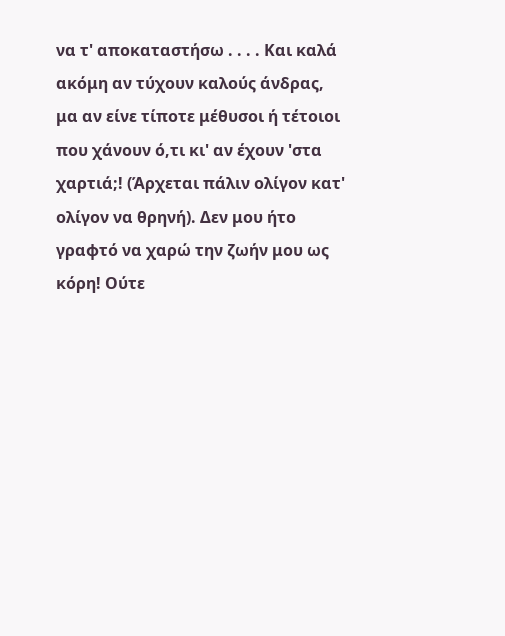να τ' αποκαταστήσω . . . . Και καλά ακόμη αν τύχουν καλούς άνδρας, μα αν είνε τίποτε μέθυσοι ή τέτοιοι που χάνουν ό,τι κι' αν έχουν 'στα χαρτιά;! (Άρχεται πάλιν ολίγον κατ' ολίγον να θρηνή). Δεν μου ήτο γραφτό να χαρώ την ζωήν μου ως κόρη! Ούτε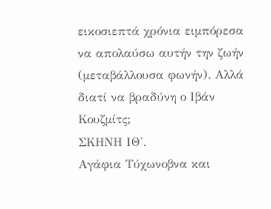εικοσιεπτά χρόνια ειμπόρεσα να απολαύσω αυτήν την ζωήν (μεταβάλλουσα φωνήν). Αλλά διατί να βραδύνη ο Ιβάν Κουζμίτς;
ΣΚΗΝΗ ΙΘ'.
Αγάφια Τύχωνοβνα και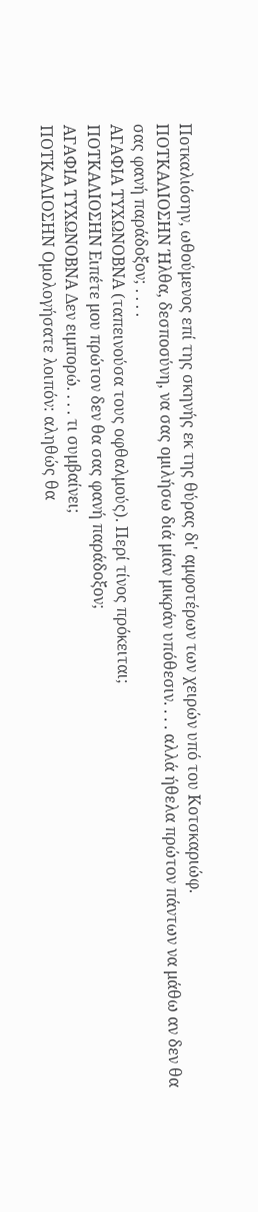Ποτκαλιόσην, ωθούμενος επί της σκηνής εκ της θύρας δι' αμφοτέρων των χειρών υπό του Κοτσκαριώφ.
ΠΟΤΚΑΛΙΟΣΗΝ Ήλθα, δεσποσύνη, να σας ομιλήσω διά μίαν μικράν υπόθεσιν. . . . αλλά ήθελα πρώτον πάντων να μάθω αν δεν θα σας φανή παράδοξον; . . . .
ΑΓΑΦΙΑ ΤΥΧΩΝΟΒΝΑ (ταπεινούσα τους οφθαλμούς). Περί τίνος πρόκειται;
ΠΟΤΚΑΛΙΟΣΗΝ Ειπέτε μου πρώτον δεν θα σας φανή παράδοξον;
ΑΓΑΦΙΑ ΤΥΧΩΝΟΒΝΑ Δεν ειμπορώ. . . . τι συμβαίνει;
ΠΟΤΚΑΛΙΟΣΗΝ Ομολογήσατε λοιπόν: αληθώς θα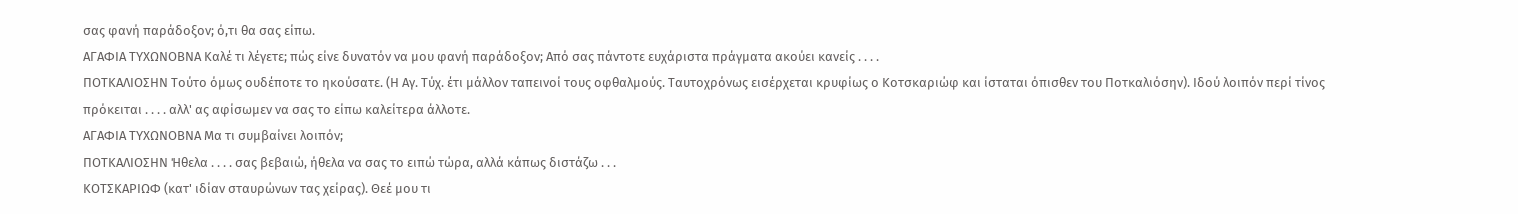σας φανή παράδοξον; ό,τι θα σας είπω.
ΑΓΑΦΙΑ ΤΥΧΩΝΟΒΝΑ Καλέ τι λέγετε; πώς είνε δυνατόν να μου φανή παράδοξον; Από σας πάντοτε ευχάριστα πράγματα ακούει κανείς . . . .
ΠΟΤΚΑΛΙΟΣΗΝ Τούτο όμως ουδέποτε το ηκούσατε. (Η Αγ. Τύχ. έτι μάλλον ταπεινοί τους οφθαλμούς. Ταυτοχρόνως εισέρχεται κρυφίως ο Κοτσκαριώφ και ίσταται όπισθεν του Ποτκαλιόσην). Ιδού λοιπόν περί τίνος πρόκειται . . . . αλλ' ας αφίσωμεν να σας το είπω καλείτερα άλλοτε.
ΑΓΑΦΙΑ ΤΥΧΩΝΟΒΝΑ Μα τι συμβαίνει λοιπόν;
ΠΟΤΚΑΛΙΟΣΗΝ Ήθελα . . . . σας βεβαιώ, ήθελα να σας το ειπώ τώρα, αλλά κάπως διστάζω . . .
ΚΟΤΣΚΑΡΙΩΦ (κατ' ιδίαν σταυρώνων τας χείρας). Θεέ μου τι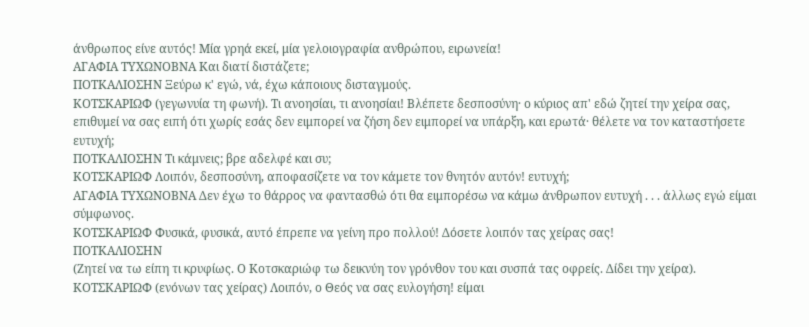άνθρωπος είνε αυτός! Μία γρηά εκεί, μία γελοιογραφία ανθρώπου, ειρωνεία!
ΑΓΑΦΙΑ ΤΥΧΩΝΟΒΝΑ Και διατί διστάζετε;
ΠΟΤΚΑΛΙΟΣΗΝ Ξεύρω κ' εγώ, νά, έχω κάποιους δισταγμούς.
ΚΟΤΣΚΑΡΙΩΦ (γεγωνυία τη φωνή). Τι ανοησίαι, τι ανοησίαι! Βλέπετε δεσποσύνη· ο κύριος απ' εδώ ζητεί την χείρα σας, επιθυμεί να σας ειπή ότι χωρίς εσάς δεν ειμπορεί να ζήση δεν ειμπορεί να υπάρξη, και ερωτά· θέλετε να τον καταστήσετε ευτυχή;
ΠΟΤΚΑΛΙΟΣΗΝ Τι κάμνεις; βρε αδελφέ και συ;
ΚΟΤΣΚΑΡΙΩΦ Λοιπόν, δεσποσύνη, αποφασίζετε να τον κάμετε τον θνητόν αυτόν! ευτυχή;
ΑΓΑΦΙΑ ΤΥΧΩΝΟΒΝΑ Δεν έχω το θάρρος να φαντασθώ ότι θα ειμπορέσω να κάμω άνθρωπον ευτυχή . . . άλλως εγώ είμαι σύμφωνος.
ΚΟΤΣΚΑΡΙΩΦ Φυσικά, φυσικά, αυτό έπρεπε να γείνη προ πολλού! Δόσετε λοιπόν τας χείρας σας!
ΠΟΤΚΑΛΙΟΣΗΝ
(Ζητεί να τω είπη τι κρυφίως. Ο Κοτσκαριώφ τω δεικνύη τον γρόνθον του και συσπά τας οφρείς. Δίδει την χείρα).
ΚΟΤΣΚΑΡΙΩΦ (ενόνων τας χείρας) Λοιπόν, ο Θεός να σας ευλογήση! είμαι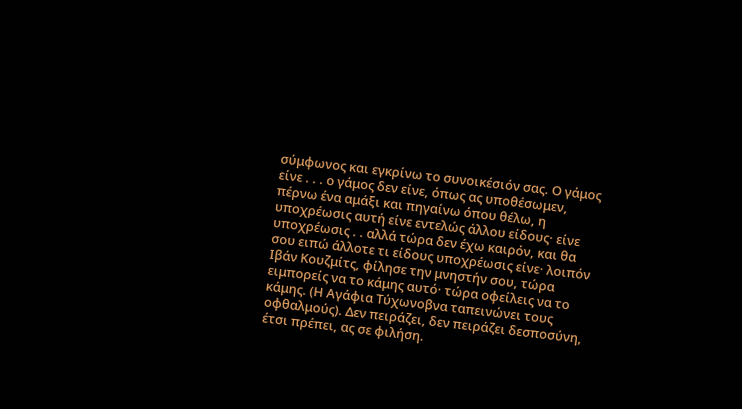σύμφωνος και εγκρίνω το συνοικέσιόν σας. Ο γάμος είνε . . . ο γάμος δεν είνε, όπως ας υποθέσωμεν, πέρνω ένα αμάξι και πηγαίνω όπου θέλω, η υποχρέωσις αυτή είνε εντελώς άλλου είδους· είνε υποχρέωσις . . αλλά τώρα δεν έχω καιρόν, και θα σου ειπώ άλλοτε τι είδους υποχρέωσις είνε· λοιπόν Ιβάν Κουζμίτς, φίλησε την μνηστήν σου, τώρα ειμπορείς να το κάμης αυτό· τώρα οφείλεις να το κάμης. (Η Αγάφια Τύχωνοβνα ταπεινώνει τους οφθαλμούς). Δεν πειράζει, δεν πειράζει δεσποσύνη, έτσι πρέπει, ας σε φιλήση.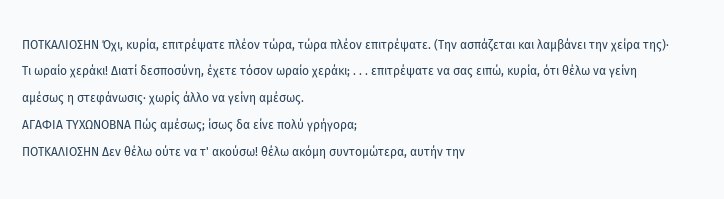ΠΟΤΚΑΛΙΟΣΗΝ Όχι, κυρία, επιτρέψατε πλέον τώρα, τώρα πλέον επιτρέψατε. (Την ασπάζεται και λαμβάνει την χείρα της)· Τι ωραίο χεράκι! Διατί δεσποσύνη, έχετε τόσον ωραίο χεράκι; . . . επιτρέψατε να σας ειπώ, κυρία, ότι θέλω να γείνη αμέσως η στεφάνωσις· χωρίς άλλο να γείνη αμέσως.
ΑΓΑΦΙΑ ΤΥΧΩΝΟΒΝΑ Πώς αμέσως; ίσως δα είνε πολύ γρήγορα;
ΠΟΤΚΑΛΙΟΣΗΝ Δεν θέλω ούτε να τ' ακούσω! θέλω ακόμη συντομώτερα, αυτήν την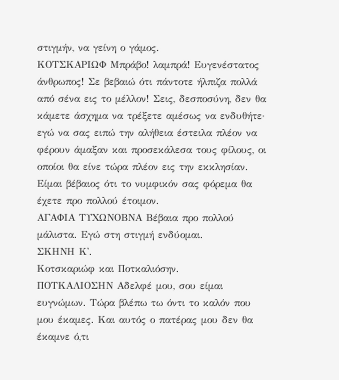στιγμήν, να γείνη ο γάμος.
ΚΟΤΣΚΑΡΙΩΦ Μπράβο! λαμπρά! Ευγενέστατος άνθρωπος! Σε βεβαιώ ότι πάντοτε ήλπιζα πολλά από σένα εις το μέλλον! Σεις, δεσποσύνη, δεν θα κάμετε άσχημα να τρέξετε αμέσως να ενδυθήτε· εγώ να σας ειπώ την αλήθεια έστειλα πλέον να φέρουν άμαξαν και προσεκάλεσα τους φίλους, οι οποίοι θα είνε τώρα πλέον εις την εκκλησίαν. Είμαι βέβαιος ότι το νυμφικόν σας φόρεμα θα έχετε προ πολλού έτοιμον.
ΑΓΑΦΙΑ ΤΥΧΩΝΟΒΝΑ Βέβαια προ πολλού μάλιστα. Εγώ στη στιγμή ενδύομαι.
ΣΚΗΝΗ Κ'.
Κοτσκαριώφ και Ποτκαλιόσην.
ΠΟΤΚΑΛΙΟΣΗΝ Αδελφέ μου, σου είμαι ευγνώμων. Τώρα βλέπω τω όντι το καλόν που μου έκαμες. Και αυτός ο πατέρας μου δεν θα έκαμνε ό,τι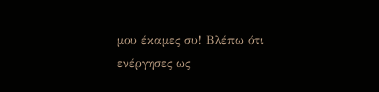μου έκαμες συ! Βλέπω ότι ενέργησες ως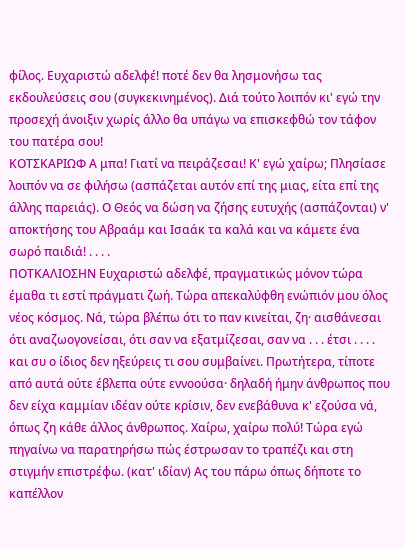φίλος. Ευχαριστώ αδελφέ! ποτέ δεν θα λησμονήσω τας εκδουλεύσεις σου (συγκεκινημένος). Διά τούτο λοιπόν κι' εγώ την προσεχή άνοιξιν χωρίς άλλο θα υπάγω να επισκεφθώ τον τάφον του πατέρα σου!
ΚΟΤΣΚΑΡΙΩΦ Α μπα! Γιατί να πειράζεσαι! Κ' εγώ χαίρω; Πλησίασε λοιπόν να σε φιλήσω (ασπάζεται αυτόν επί της μιας, είτα επί της άλλης παρειάς). Ο Θεός να δώση να ζήσης ευτυχής (ασπάζονται) ν' αποκτήσης του Αβραάμ και Ισαάκ τα καλά και να κάμετε ένα σωρό παιδιά! . . . .
ΠΟΤΚΑΛΙΟΣΗΝ Ευχαριστώ αδελφέ, πραγματικώς μόνον τώρα έμαθα τι εστί πράγματι ζωή. Τώρα απεκαλύφθη ενώπιόν μου όλος νέος κόσμος. Νά, τώρα βλέπω ότι το παν κινείται, ζη· αισθάνεσαι ότι αναζωογονείσαι, ότι σαν να εξατμίζεσαι, σαν να . . . έτσι . . . . και συ ο ίδιος δεν ηξεύρεις τι σου συμβαίνει. Πρωτήτερα, τίποτε από αυτά ούτε έβλεπα ούτε εννοούσα· δηλαδή ήμην άνθρωπος που δεν είχα καμμίαν ιδέαν ούτε κρίσιν, δεν ενεβάθυνα κ' εζούσα νά, όπως ζη κάθε άλλος άνθρωπος. Χαίρω, χαίρω πολύ! Τώρα εγώ πηγαίνω να παρατηρήσω πώς έστρωσαν το τραπέζι και στη στιγμήν επιστρέφω. (κατ' ιδίαν) Ας του πάρω όπως δήποτε το καπέλλον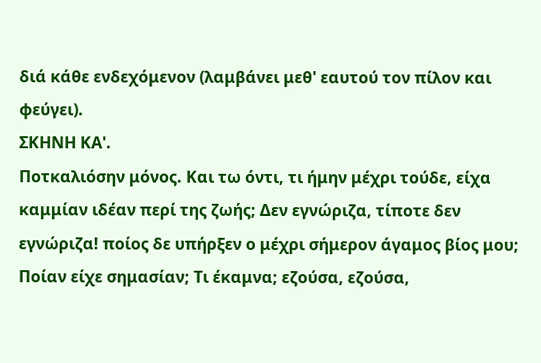διά κάθε ενδεχόμενον (λαμβάνει μεθ' εαυτού τον πίλον και φεύγει).
ΣΚΗΝΗ ΚΑ'.
Ποτκαλιόσην μόνος. Και τω όντι, τι ήμην μέχρι τούδε, είχα καμμίαν ιδέαν περί της ζωής; Δεν εγνώριζα, τίποτε δεν εγνώριζα! ποίος δε υπήρξεν ο μέχρι σήμερον άγαμος βίος μου; Ποίαν είχε σημασίαν; Τι έκαμνα; εζούσα, εζούσα,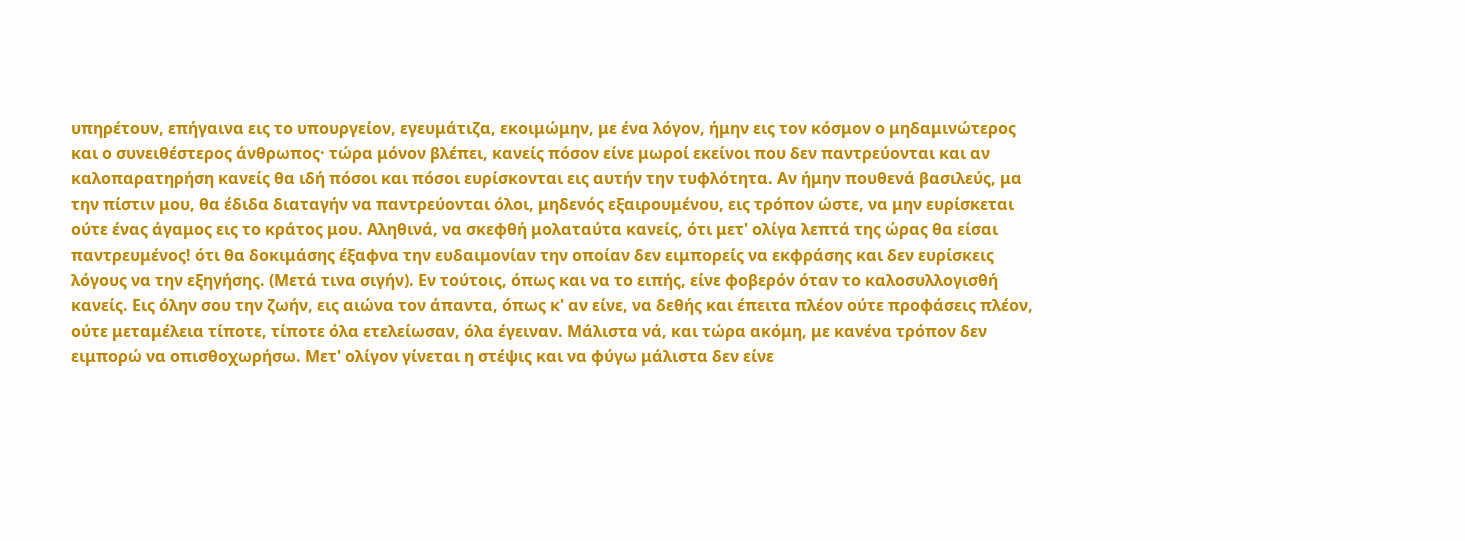υπηρέτουν, επήγαινα εις το υπουργείον, εγευμάτιζα, εκοιμώμην, με ένα λόγον, ήμην εις τον κόσμον ο μηδαμινώτερος και ο συνειθέστερος άνθρωπος· τώρα μόνον βλέπει, κανείς πόσον είνε μωροί εκείνοι που δεν παντρεύονται και αν καλοπαρατηρήση κανείς θα ιδή πόσοι και πόσοι ευρίσκονται εις αυτήν την τυφλότητα. Αν ήμην πουθενά βασιλεύς, μα την πίστιν μου, θα έδιδα διαταγήν να παντρεύονται όλοι, μηδενός εξαιρουμένου, εις τρόπον ώστε, να μην ευρίσκεται ούτε ένας άγαμος εις το κράτος μου. Αληθινά, να σκεφθή μολαταύτα κανείς, ότι μετ' ολίγα λεπτά της ώρας θα είσαι παντρευμένος! ότι θα δοκιμάσης έξαφνα την ευδαιμονίαν την οποίαν δεν ειμπορείς να εκφράσης και δεν ευρίσκεις λόγους να την εξηγήσης. (Μετά τινα σιγήν). Εν τούτοις, όπως και να το ειπής, είνε φοβερόν όταν το καλοσυλλογισθή κανείς. Εις όλην σου την ζωήν, εις αιώνα τον άπαντα, όπως κ' αν είνε, να δεθής και έπειτα πλέον ούτε προφάσεις πλέον, ούτε μεταμέλεια τίποτε, τίποτε όλα ετελείωσαν, όλα έγειναν. Μάλιστα νά, και τώρα ακόμη, με κανένα τρόπον δεν ειμπορώ να οπισθοχωρήσω. Μετ' ολίγον γίνεται η στέψις και να φύγω μάλιστα δεν είνε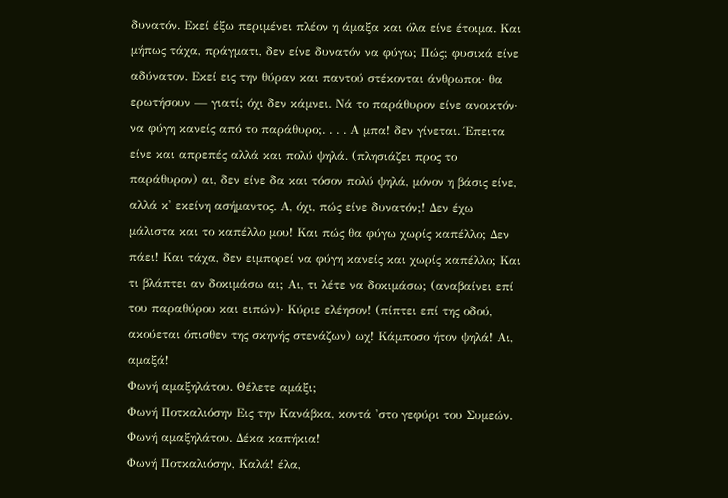δυνατόν. Εκεί έξω περιμένει πλέον η άμαξα και όλα είνε έτοιμα. Και μήπως τάχα, πράγματι, δεν είνε δυνατόν να φύγω; Πώς; φυσικά είνε αδύνατον. Εκεί εις την θύραν και παντού στέκονται άνθρωποι· θα ερωτήσουν — γιατί; όχι δεν κάμνει. Νά το παράθυρον είνε ανοικτόν· να φύγη κανείς από το παράθυρο;. . . . Α μπα! δεν γίνεται. Έπειτα είνε και απρεπές αλλά και πολύ ψηλά. (πλησιάζει προς το παράθυρον) αι, δεν είνε δα και τόσον πολύ ψηλά, μόνον η βάσις είνε, αλλά κ' εκείνη ασήμαντος. Α, όχι, πώς είνε δυνατόν;! Δεν έχω μάλιστα και το καπέλλο μου! Και πώς θα φύγω χωρίς καπέλλο; Δεν πάει! Και τάχα, δεν ειμπορεί να φύγη κανείς και χωρίς καπέλλο; Και τι βλάπτει αν δοκιμάσω αι; Αι, τι λέτε να δοκιμάσω; (αναβαίνει επί του παραθύρου και ειπών)· Κύριε ελέησον! (πίπτει επί της οδού, ακούεται όπισθεν της σκηνής στενάζων) ωχ! Κάμποσο ήτον ψηλά! Αι, αμαξά!
Φωνή αμαξηλάτου. Θέλετε αμάξι;
Φωνή Ποτκαλιόσην Εις την Κανάβκα, κοντά 'στο γεφύρι του Συμεών.
Φωνή αμαξηλάτου. Δέκα καπήκια!
Φωνή Ποτκαλιόσην, Καλά! έλα,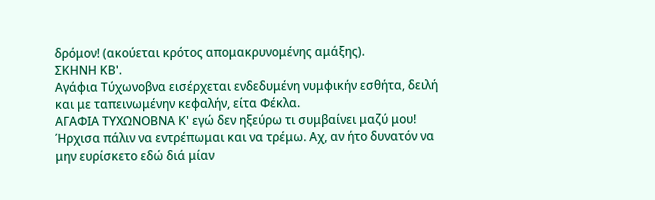δρόμον! (ακούεται κρότος απομακρυνομένης αμάξης).
ΣΚΗΝΗ ΚΒ'.
Αγάφια Τύχωνοβνα εισέρχεται ενδεδυμένη νυμφικήν εσθήτα, δειλή και με ταπεινωμένην κεφαλήν, είτα Φέκλα.
ΑΓΑΦΙΑ ΤΥΧΩΝΟΒΝΑ Κ' εγώ δεν ηξεύρω τι συμβαίνει μαζύ μου! Ήρχισα πάλιν να εντρέπωμαι και να τρέμω. Αχ, αν ήτο δυνατόν να μην ευρίσκετο εδώ διά μίαν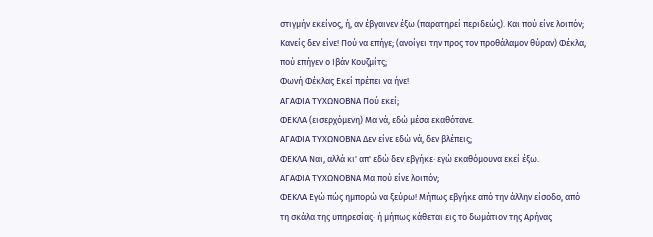στιγμήν εκείνος, ή, αν έβγαινεν έξω (παρατηρεί περιδεώς). Και πού είνε λοιπόν; Κανείς δεν είνε! Πού να επήγε; (ανοίγει την προς τον προθάλαμον θύραν) Φέκλα, πού επήγεν ο Ιβάν Κουζμίτς;
Φωνή Φέκλας Εκεί πρέπει να ήνε!
ΑΓΑΦΙΑ ΤΥΧΩΝΟΒΝΑ Πού εκεί;
ΦΕΚΛΑ (εισερχόμενη) Μα νά, εδώ μέσα εκαθότανε.
ΑΓΑΦΙΑ ΤΥΧΩΝΟΒΝΑ Δεν είνε εδώ νά, δεν βλέπεις;
ΦΕΚΛΑ Ναι, αλλά κι' απ' εδώ δεν εβγήκε· εγώ εκαθόμουνα εκεί έξω.
ΑΓΑΦΙΑ ΤΥΧΩΝΟΒΝΑ Μα πού είνε λοιπόν;
ΦΕΚΛΑ Εγώ πώς ημπορώ να ξεύρω! Μήπως εβγήκε από την άλλην είσοδο, από τη σκάλα της υπηρεσίας· ή μήπως κάθεται εις το δωμάτιον της Αρήνας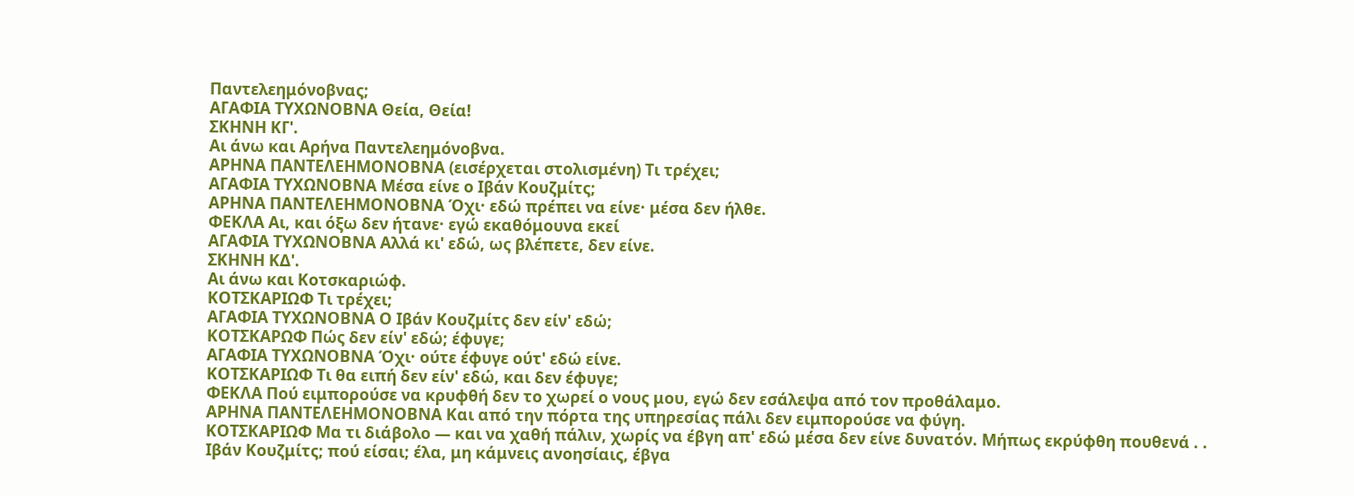Παντελεημόνοβνας;
ΑΓΑΦΙΑ ΤΥΧΩΝΟΒΝΑ Θεία, Θεία!
ΣΚΗΝΗ ΚΓ'.
Αι άνω και Αρήνα Παντελεημόνοβνα.
ΑΡΗΝΑ ΠΑΝΤΕΛΕΗΜΟΝΟΒΝΑ (εισέρχεται στολισμένη) Τι τρέχει;
ΑΓΑΦΙΑ ΤΥΧΩΝΟΒΝΑ Μέσα είνε ο Ιβάν Κουζμίτς;
ΑΡΗΝΑ ΠΑΝΤΕΛΕΗΜΟΝΟΒΝΑ Όχι· εδώ πρέπει να είνε· μέσα δεν ήλθε.
ΦΕΚΛΑ Αι, και όξω δεν ήτανε· εγώ εκαθόμουνα εκεί
ΑΓΑΦΙΑ ΤΥΧΩΝΟΒΝΑ Αλλά κι' εδώ, ως βλέπετε, δεν είνε.
ΣΚΗΝΗ ΚΔ'.
Αι άνω και Κοτσκαριώφ.
ΚΟΤΣΚΑΡΙΩΦ Τι τρέχει;
ΑΓΑΦΙΑ ΤΥΧΩΝΟΒΝΑ Ο Ιβάν Κουζμίτς δεν είν' εδώ;
ΚΟΤΣΚΑΡΩΦ Πώς δεν είν' εδώ; έφυγε;
ΑΓΑΦΙΑ ΤΥΧΩΝΟΒΝΑ Όχι· ούτε έφυγε ούτ' εδώ είνε.
ΚΟΤΣΚΑΡΙΩΦ Τι θα ειπή δεν είν' εδώ, και δεν έφυγε;
ΦΕΚΛΑ Πού ειμπορούσε να κρυφθή δεν το χωρεί ο νους μου, εγώ δεν εσάλεψα από τον προθάλαμο.
ΑΡΗΝΑ ΠΑΝΤΕΛΕΗΜΟΝΟΒΝΑ Και από την πόρτα της υπηρεσίας πάλι δεν ειμπορούσε να φύγη.
ΚΟΤΣΚΑΡΙΩΦ Μα τι διάβολο — και να χαθή πάλιν, χωρίς να έβγη απ' εδώ μέσα δεν είνε δυνατόν. Μήπως εκρύφθη πουθενά . . Ιβάν Κουζμίτς; πού είσαι; έλα, μη κάμνεις ανοησίαις, έβγα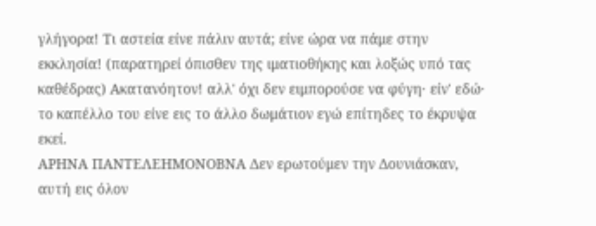γλήγορα! Τι αστεία είνε πάλιν αυτά; είνε ώρα να πάμε στην εκκλησία! (παρατηρεί όπισθεν της ιματιοθήκης και λοξώς υπό τας καθέδρας) Ακατανόητον! αλλ' όχι δεν ειμπορούσε να φύγη· είν' εδώ· το καπέλλο του είνε εις το άλλο δωμάτιον εγώ επίτηδες το έκρυψα εκεί.
ΑΡΗΝΑ ΠΑΝΤΕΛΕΗΜΟΝΟΒΝΑ Δεν ερωτούμεν την Δουνιάσκαν, αυτή εις όλον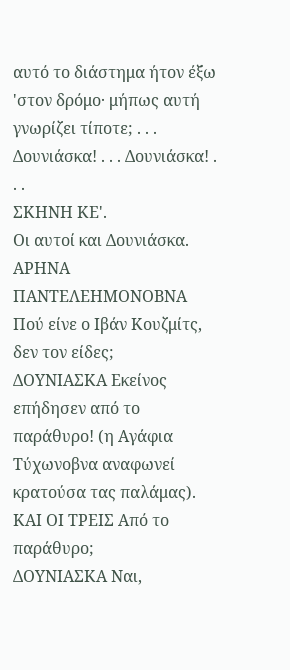αυτό το διάστημα ήτον έξω 'στον δρόμο· μήπως αυτή γνωρίζει τίποτε; . . . Δουνιάσκα! . . . Δουνιάσκα! . . .
ΣΚΗΝΗ ΚΕ'.
Οι αυτοί και Δουνιάσκα.
ΑΡΗΝΑ ΠΑΝΤΕΛΕΗΜΟΝΟΒΝΑ Πού είνε ο Ιβάν Κουζμίτς, δεν τον είδες;
ΔΟΥΝΙΑΣΚΑ Εκείνος επήδησεν από το παράθυρο! (η Αγάφια Τύχωνοβνα αναφωνεί κρατούσα τας παλάμας).
ΚΑΙ ΟΙ ΤΡΕΙΣ Από το παράθυρο;
ΔΟΥΝΙΑΣΚΑ Ναι,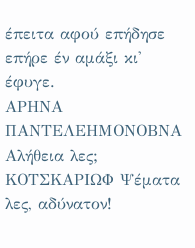έπειτα αφού επήδησε επήρε έν αμάξι κι' έφυγε.
ΑΡΗΝΑ ΠΑΝΤΕΛΕΗΜΟΝΟΒΝΑ Αλήθεια λες;
ΚΟΤΣΚΑΡΙΩΦ Ψέματα λες, αδύνατον!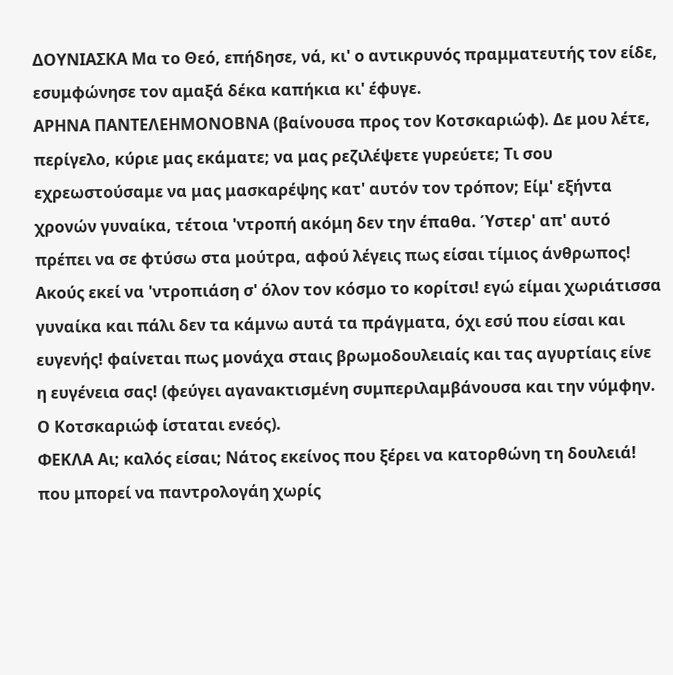ΔΟΥΝΙΑΣΚΑ Μα το Θεό, επήδησε, νά, κι' ο αντικρυνός πραμματευτής τον είδε, εσυμφώνησε τον αμαξά δέκα καπήκια κι' έφυγε.
ΑΡΗΝΑ ΠΑΝΤΕΛΕΗΜΟΝΟΒΝΑ (βαίνουσα προς τον Κοτσκαριώφ). Δε μου λέτε, περίγελο, κύριε μας εκάματε; να μας ρεζιλέψετε γυρεύετε; Τι σου εχρεωστούσαμε να μας μασκαρέψης κατ' αυτόν τον τρόπον; Είμ' εξήντα χρονών γυναίκα, τέτοια 'ντροπή ακόμη δεν την έπαθα. Ύστερ' απ' αυτό πρέπει να σε φτύσω στα μούτρα, αφού λέγεις πως είσαι τίμιος άνθρωπος! Ακούς εκεί να 'ντροπιάση σ' όλον τον κόσμο το κορίτσι! εγώ είμαι χωριάτισσα γυναίκα και πάλι δεν τα κάμνω αυτά τα πράγματα, όχι εσύ που είσαι και ευγενής! φαίνεται πως μονάχα σταις βρωμοδουλειαίς και τας αγυρτίαις είνε η ευγένεια σας! (φεύγει αγανακτισμένη συμπεριλαμβάνουσα και την νύμφην. Ο Κοτσκαριώφ ίσταται ενεός).
ΦΕΚΛΑ Αι; καλός είσαι; Νάτος εκείνος που ξέρει να κατορθώνη τη δουλειά! που μπορεί να παντρολογάη χωρίς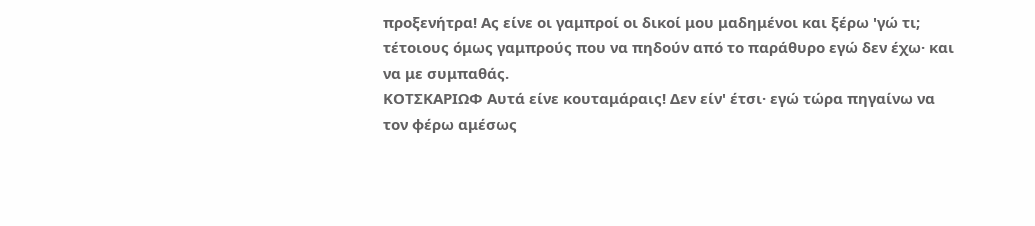προξενήτρα! Ας είνε οι γαμπροί οι δικοί μου μαδημένοι και ξέρω 'γώ τι; τέτοιους όμως γαμπρούς που να πηδούν από το παράθυρο εγώ δεν έχω· και να με συμπαθάς.
ΚΟΤΣΚΑΡΙΩΦ Αυτά είνε κουταμάραις! Δεν είν' έτσι· εγώ τώρα πηγαίνω να τον φέρω αμέσως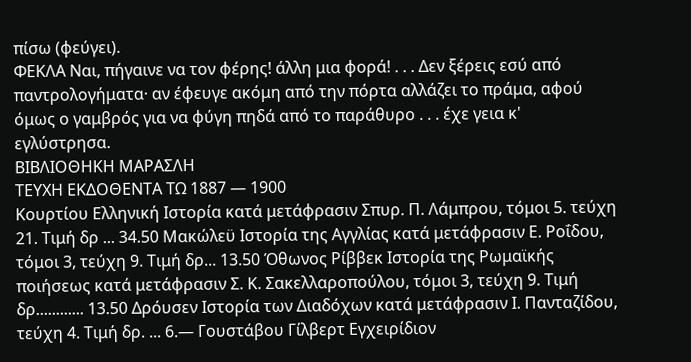πίσω (φεύγει).
ΦΕΚΛΑ Ναι, πήγαινε να τον φέρης! άλλη μια φορά! . . . Δεν ξέρεις εσύ από παντρολογήματα· αν έφευγε ακόμη από την πόρτα αλλάζει το πράμα, αφού όμως ο γαμβρός για να φύγη πηδά από το παράθυρο . . . έχε γεια κ' εγλύστρησα.
ΒΙΒΛΙΟΘΗΚΗ ΜΑΡΑΣΛΗ
ΤΕΥΧΗ ΕΚΔΟΘΕΝΤΑ ΤΩ 1887 — 1900
Κουρτίου Ελληνική Ιστορία κατά μετάφρασιν Σπυρ. Π. Λάμπρου, τόμοι 5. τεύχη 21. Τιμή δρ ... 34.50 Μακώλεϋ Ιστορία της Αγγλίας κατά μετάφρασιν Ε. Ροΐδου, τόμοι 3, τεύχη 9. Τιμή δρ... 13.50 Όθωνος Ρίββεκ Ιστορία της Ρωμαϊκής ποιήσεως κατά μετάφρασιν Σ. Κ. Σακελλαροπούλου, τόμοι 3, τεύχη 9. Τιμή δρ............ 13.50 Δρόυσεν Ιστορία των Διαδόχων κατά μετάφρασιν Ι. Πανταζίδου, τεύχη 4. Τιμή δρ. ... 6.— Γουστάβου Γίλβερτ Εγχειρίδιον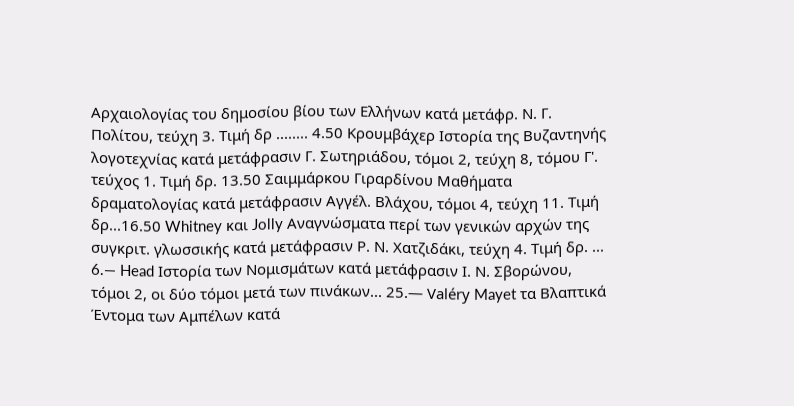Αρχαιολογίας του δημοσίου βίου των Ελλήνων κατά μετάφρ. Ν. Γ. Πολίτου, τεύχη 3. Τιμή δρ ........ 4.50 Κρουμβάχερ Ιστορία της Βυζαντηνής λογοτεχνίας κατά μετάφρασιν Γ. Σωτηριάδου, τόμοι 2, τεύχη 8, τόμου Γ'. τεύχος 1. Τιμή δρ. 13.50 Σαιμμάρκου Γιραρδίνου Μαθήματα δραματολογίας κατά μετάφρασιν Αγγέλ. Βλάχου, τόμοι 4, τεύχη 11. Τιμή δρ...16.50 Whitney και Jolly Αναγνώσματα περί των γενικών αρχών της συγκριτ. γλωσσικής κατά μετάφρασιν Ρ. Ν. Χατζιδάκι, τεύχη 4. Τιμή δρ. ... 6.— Head Ιστορία των Νομισμάτων κατά μετάφρασιν Ι. Ν. Σβορώνου, τόμοι 2, οι δύο τόμοι μετά των πινάκων... 25.— Valéry Mayet τα Βλαπτικά Έντομα των Αμπέλων κατά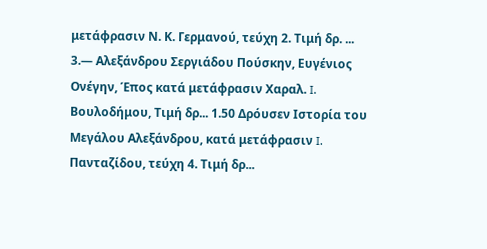μετάφρασιν Ν. Κ. Γερμανού, τεύχη 2. Τιμή δρ. ... 3.— Αλεξάνδρου Σεργιάδου Πούσκην, Ευγένιος Ονέγην, Έπος κατά μετάφρασιν Χαραλ. I. Βουλοδήμου, Τιμή δρ... 1.50 Δρόυσεν Ιστορία του Μεγάλου Αλεξάνδρου, κατά μετάφρασιν I. Πανταζίδου, τεύχη 4. Τιμή δρ...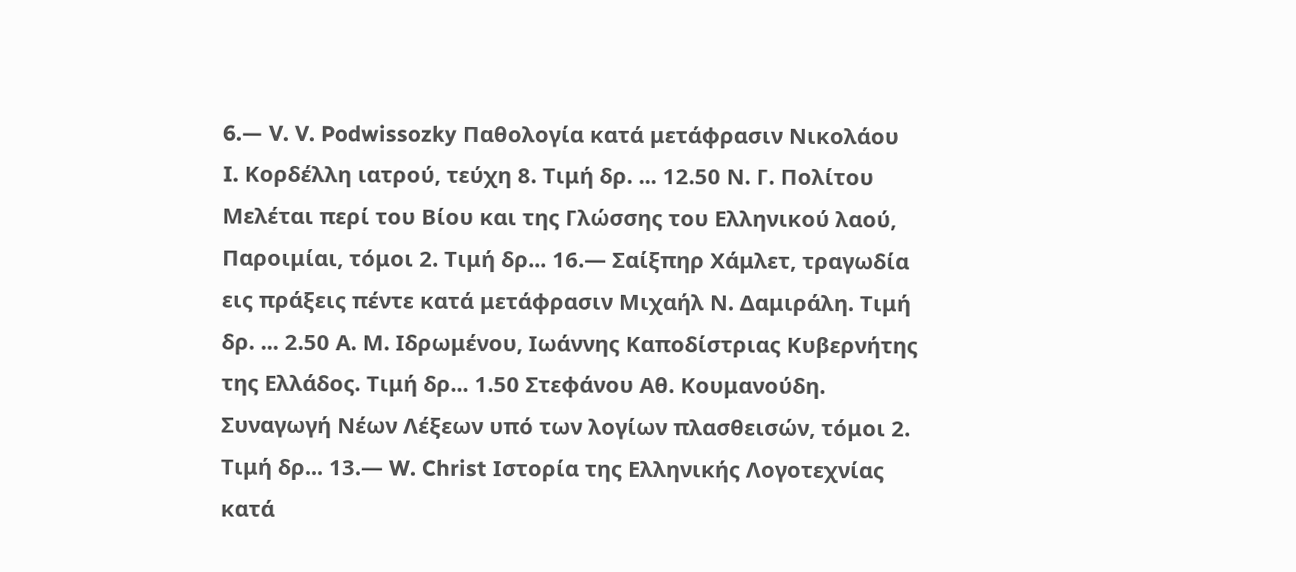6.— V. V. Podwissozky Παθολογία κατά μετάφρασιν Νικολάου I. Κορδέλλη ιατρού, τεύχη 8. Τιμή δρ. ... 12.50 Ν. Γ. Πολίτου Μελέται περί του Βίου και της Γλώσσης του Ελληνικού λαού, Παροιμίαι, τόμοι 2. Τιμή δρ... 16.— Σαίξπηρ Χάμλετ, τραγωδία εις πράξεις πέντε κατά μετάφρασιν Μιχαήλ Ν. Δαμιράλη. Τιμή δρ. ... 2.50 Α. Μ. Ιδρωμένου, Ιωάννης Καποδίστριας Κυβερνήτης της Ελλάδος. Τιμή δρ... 1.50 Στεφάνου Αθ. Κουμανούδη. Συναγωγή Νέων Λέξεων υπό των λογίων πλασθεισών, τόμοι 2. Τιμή δρ... 13.— W. Christ Ιστορία της Ελληνικής Λογοτεχνίας κατά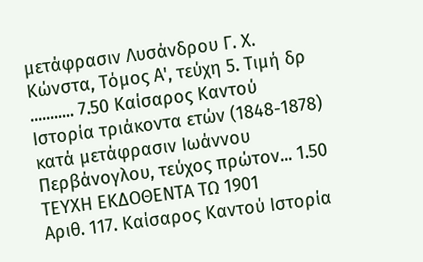μετάφρασιν Λυσάνδρου Γ. Χ. Κώνστα, Τόμος Α', τεύχη 5. Τιμή δρ ........... 7.50 Καίσαρος Καντού Ιστορία τριάκοντα ετών (1848-1878) κατά μετάφρασιν Ιωάννου Περβάνογλου, τεύχος πρώτον... 1.50
ΤΕΥΧΗ ΕΚΔΟΘΕΝΤΑ ΤΩ 1901
Αριθ. 117. Καίσαρος Καντού Ιστορία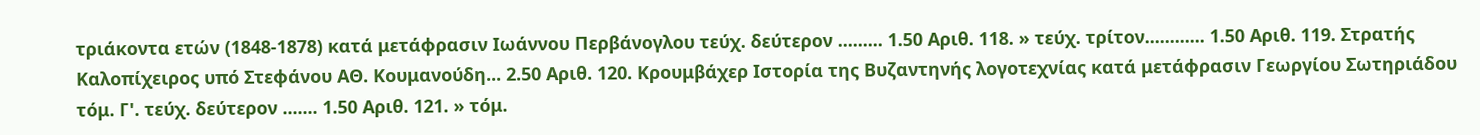τριάκοντα ετών (1848-1878) κατά μετάφρασιν Ιωάννου Περβάνογλου τεύχ. δεύτερον ......... 1.50 Αριθ. 118. » τεύχ. τρίτον............ 1.50 Αριθ. 119. Στρατής Καλοπίχειρος υπό Στεφάνου ΑΘ. Κουμανούδη... 2.50 Αριθ. 120. Κρουμβάχερ Ιστορία της Βυζαντηνής λογοτεχνίας κατά μετάφρασιν Γεωργίου Σωτηριάδου τόμ. Γ'. τεύχ. δεύτερον ....... 1.50 Αριθ. 121. » τόμ.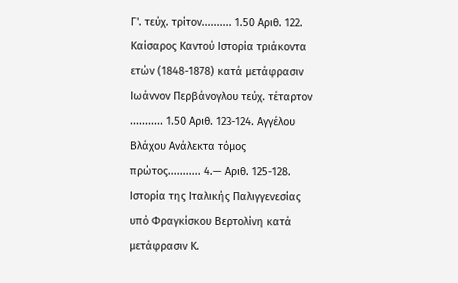Γ'. τεύχ. τρίτον.......... 1.50 Αριθ. 122. Καίσαρος Καντού Ιστορία τριάκοντα ετών (1848-1878) κατά μετάφρασιν Ιωάννον Περβάνογλου τεύχ. τέταρτον ........... 1.50 Αριθ. 123-124. Αγγέλου Βλάχου Ανάλεκτα τόμος πρώτος........... 4.— Αριθ. 125-128. Ιστορία της Ιταλικής Παλιγγενεσίας υπό Φραγκίσκου Βερτολίνη κατά μετάφρασιν Κ.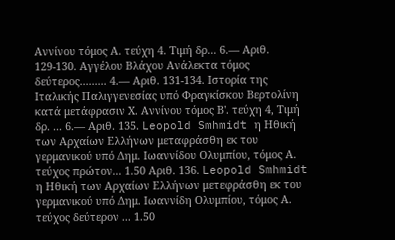Αννίνου τόμος Α. τεύχη 4. Τιμή δρ... 6.— Αριθ. 129-130. Αγγέλου Βλάχου Ανάλεκτα τόμος δεύτερος......... 4.— Αριθ. 131-134. Ιστορία της Ιταλικής Παλιγγενεσίας υπό Φραγκίσκου Βερτολίνη κατά μετάφρασιν Χ. Αννίνου τόμος Β'. τεύχη 4, Τιμή δρ. ... 6.— Αριθ. 135. Leopold Smhmidt η Ηθική των Αρχαίων Ελλήνων μεταφράσθη εκ του γερμανικού υπό Δημ. Ιωαννίδου Ολυμπίου, τόμος Α. τεύχος πρώτον... 1.50 Αριθ. 136. Leopold Smhmidt η Ηθική των Αρχαίων Ελλήνων μετεφράσθη εκ του γερμανικού υπό Δημ. Ιωαννίδη Ολυμπίου, τόμος Α. τεύχος δεύτερον ... 1.50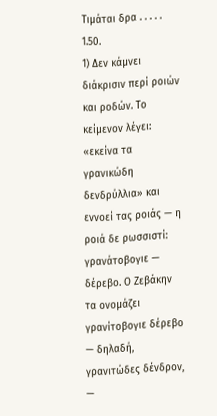Τιμάται δρα . . . . . 1.50.
1) Δεν κάμνει διάκρισιν περί ροιών και ροδών. Το κείμενον λέγει: «εκείνα τα γρανικώδη δενδρύλλια» και εννοεί τας ροιάς — η ροιά δε ρωσσιστί: γρανάτοβογιε — δέρεβο. Ο Ζεβάκην τα ονομάζει γρανίτοβογιε δέρεβο — δηλαδή, γρανιτώδες δένδρον, —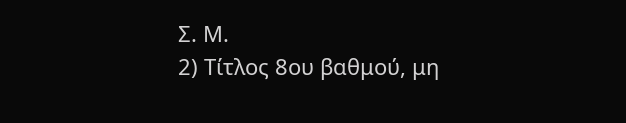Σ. Μ.
2) Τίτλος 8ου βαθμού, μη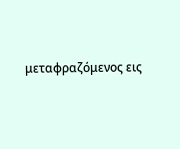μεταφραζόμενος εις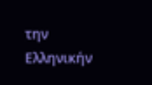την Ελληνικήν